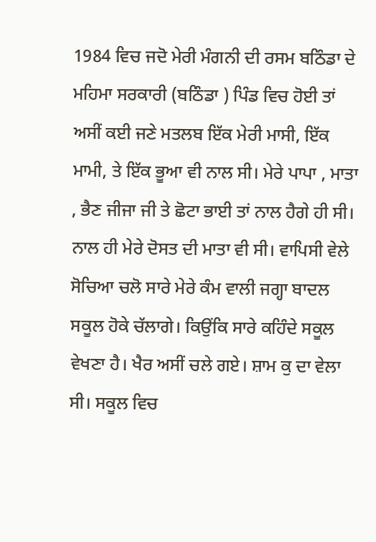1984 ਵਿਚ ਜਦੋ ਮੇਰੀ ਮੰਗਨੀ ਦੀ ਰਸਮ ਬਠਿੰਡਾ ਦੇ ਮਹਿਮਾ ਸਰਕਾਰੀ (ਬਠਿੰਡਾ ) ਪਿੰਡ ਵਿਚ ਹੋਈ ਤਾਂ ਅਸੀਂ ਕਈ ਜਣੇ ਮਤਲਬ ਇੱਕ ਮੇਰੀ ਮਾਸੀ, ਇੱਕ ਮਾਮੀ, ਤੇ ਇੱਕ ਭੂਆ ਵੀ ਨਾਲ ਸੀ। ਮੇਰੇ ਪਾਪਾ , ਮਾਤਾ , ਭੈਣ ਜੀਜਾ ਜੀ ਤੇ ਛੋਟਾ ਭਾਈ ਤਾਂ ਨਾਲ ਹੈਗੇ ਹੀ ਸੀ। ਨਾਲ ਹੀ ਮੇਰੇ ਦੋਸਤ ਦੀ ਮਾਤਾ ਵੀ ਸੀ। ਵਾਪਿਸੀ ਵੇਲੇ ਸੋਚਿਆ ਚਲੋ ਸਾਰੇ ਮੇਰੇ ਕੰਮ ਵਾਲੀ ਜਗ੍ਹਾ ਬਾਦਲ ਸਕੂਲ ਹੋਕੇ ਚੱਲਾਗੇ। ਕਿਉਂਕਿ ਸਾਰੇ ਕਹਿੰਦੇ ਸਕੂਲ ਵੇਖਣਾ ਹੈ। ਖੈਰ ਅਸੀਂ ਚਲੇ ਗਏ। ਸ਼ਾਮ ਕੁ ਦਾ ਵੇਲਾ ਸੀ। ਸਕੂਲ ਵਿਚ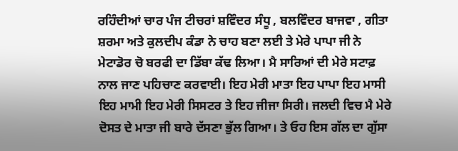ਰਹਿੰਦੀਆਂ ਚਾਰ ਪੰਜ ਟੀਚਰਾਂ ਸ਼ਵਿੰਦਰ ਸੰਧੂ , ਬਲਵਿੰਦਰ ਬਾਜਵਾ , ਗੀਤਾ ਸ਼ਰਮਾ ਅਤੇ ਕੁਲਦੀਪ ਕੰਡਾ ਨੇ ਚਾਹ ਬਣਾ ਲਈ ਤੇ ਮੇਰੇ ਪਾਪਾ ਜੀ ਨੇ ਮੇਟਾਡੋਰ ਚੋ ਬਰਫੀ ਦਾ ਡਿੱਬਾ ਕੱਢ ਲਿਆ। ਮੈ ਸਾਰਿਆਂ ਦੀ ਮੇਰੇ ਸਟਾਫ਼ ਨਾਲ ਜਾਣ ਪਹਿਚਾਣ ਕਰਵਾਈ। ਇਹ ਮੇਰੀ ਮਾਤਾ ਇਹ ਪਾਪਾ ਇਹ ਮਾਸੀ ਇਹ ਮਾਮੀ ਇਹ ਮੇਰੀ ਸਿਸਟਰ ਤੇ ਇਹ ਜੀਜਾ ਸਿਰੀ। ਜਲਦੀ ਵਿਚ ਮੈ ਮੇਰੇ ਦੋਸਤ ਦੇ ਮਾਤਾ ਜੀ ਬਾਰੇ ਦੱਸਣਾ ਭੁੱਲ ਗਿਆ। ਤੇ ਓਹ ਇਸ ਗੱਲ ਦਾ ਗੁੱਸਾ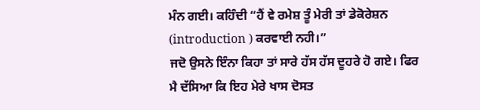ਮੰਨ ਗਈ। ਕਹਿੰਦੀ “ਹੈਂ ਵੇ ਰਮੇਸ਼ ਤੂੰ ਮੇਰੀ ਤਾਂ ਡੇਕੋਰੇਸ਼ਨ (introduction ) ਕਰਵਾਈ ਨਹੀ।”
ਜਦੋ ਉਸਨੇ ਇੰਨਾ ਕਿਹਾ ਤਾਂ ਸਾਰੇ ਹੱਸ ਹੱਸ ਦੂਹਰੇ ਹੋ ਗਏ। ਫਿਰ ਮੈ ਦੱਸਿਆ ਕਿ ਇਹ ਮੇਰੇ ਖਾਸ ਦੋਸਤ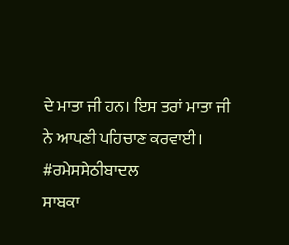ਦੇ ਮਾਤਾ ਜੀ ਹਨ। ਇਸ ਤਰਾਂ ਮਾਤਾ ਜੀ ਨੇ ਆਪਣੀ ਪਹਿਚਾਣ ਕਰਵਾਈ।
#ਰਮੇਸਸੇਠੀਬਾਦਲ
ਸਾਬਕਾ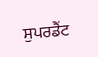ਸੁਪਰਡੈਂਟ